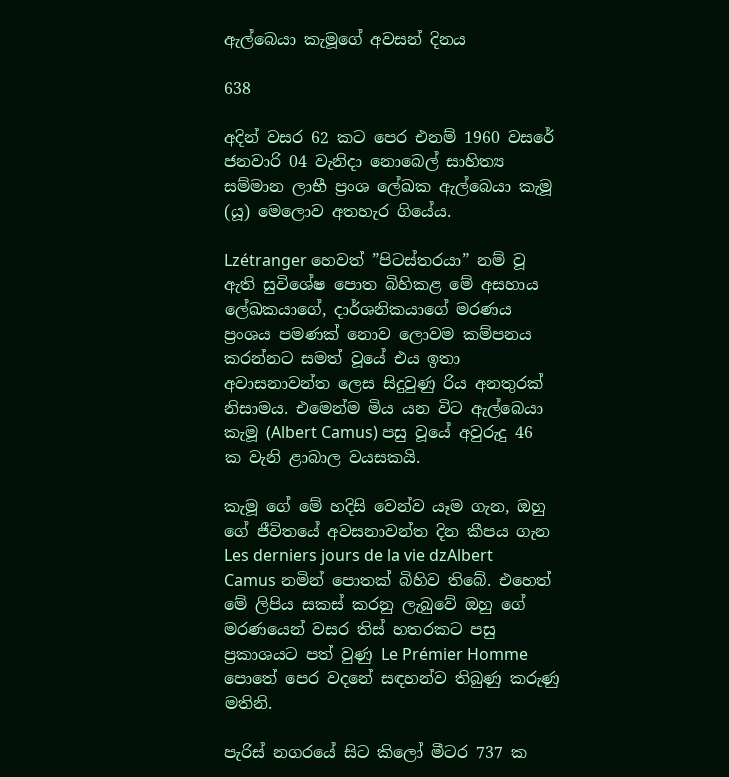ඇල්බෙයා කැමූගේ අවසන් දිනය

638

අදින් වසර 62 කට පෙර එනම් 1960 වසරේ ජනවාරි 04 වැනිදා නොබෙල් සාහිත්‍ය සම්මාන ලාභී ප්‍රංශ ලේඛක ඇල්බෙයා කැමූ (යූ) මෙලොව අතහැර ගියේය.

Lzétranger හෙවත් ”පිටස්තරයා” නම් වූ ඇති සුවිශේෂ පොත බිහිකළ මේ අසහාය ලේඛකයාගේ, දාර්ශනිකයාගේ මරණය ප්‍රංශය පමණක් නොව ලොවම කම්පනය කරන්නට සමත් වූයේ එය ඉතා අවාසනාවන්ත ලෙස සිදුවුණු රිය අනතුරක් නිසාමය. එමෙන්ම මිය යන විට ඇල්බෙයා කැමූ (Albert Camus) පසු වූයේ අවුරුදු 46 ක වැනි ළාබාල වයසකයි.

කැමූ ගේ මේ හදිසි වෙන්ව යෑම ගැන, ඔහු ගේ ජීවිතයේ අවසනාවන්ත දින කීපය ගැන Les derniers jours de la vie dzAlbert Camus නමින් පොතක් බිහිව තිබේ. එහෙත් මේ ලිපිය සකස් කරනු ලැබුවේ ඔහු ගේ මරණයෙන් වසර තිස් හතරකට පසු ප්‍රකාශයට පත් වුණු Le Prémier Homme පොතේ පෙර වදනේ සඳහන්ව තිබුණු කරුණු මතිනි.

පැරිස් නගරයේ සිට කිලෝ මීටර 737 ක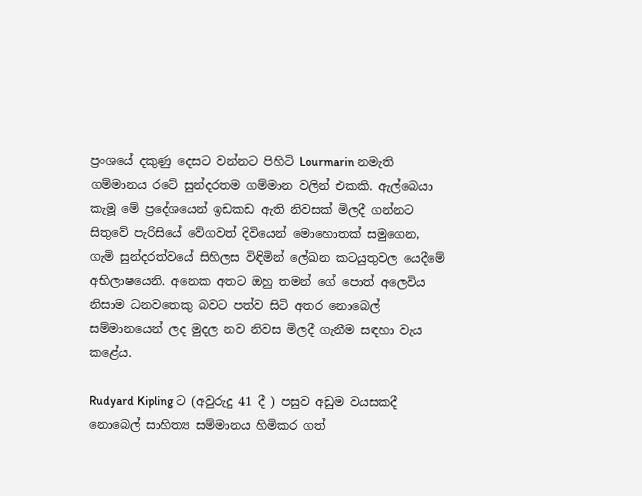ප්‍රංශයේ දකුණු දෙසට වන්නට පිහිටි Lourmarin නමැති ගම්මානය රටේ සුන්දරතම ගම්මාන වලින් එකකි. ඇල්බෙයා කැමූ මේ ප්‍රදේශයෙන් ඉඩකඩ ඇති නිවසක් මිලදී ගන්නට සිතුවේ පැරිසියේ වේගවත් දිවියෙන් මොහොතක් සමුගෙන, ගැමි සුන්දරත්වයේ සිහිලස විඳිමින් ලේඛන කටයුතුවල යෙදීමේ අභිලාෂයෙනි. අනෙක අතට ඔහු තමන් ගේ පොත් අලෙවිය නිසාම ධනවතෙකු බවට පත්ව සිටි අතර නොබෙල් සම්මානයෙන් ලද මුදල නව නිවස මිලදී ගැනීම සඳහා වැය කළේය.

Rudyard Kipling ට (අවුරුදු 41 දී ) පසුව අඩුම වයසකදී නොබෙල් සාහිත්‍ය සම්මානය හිමිකර ගත්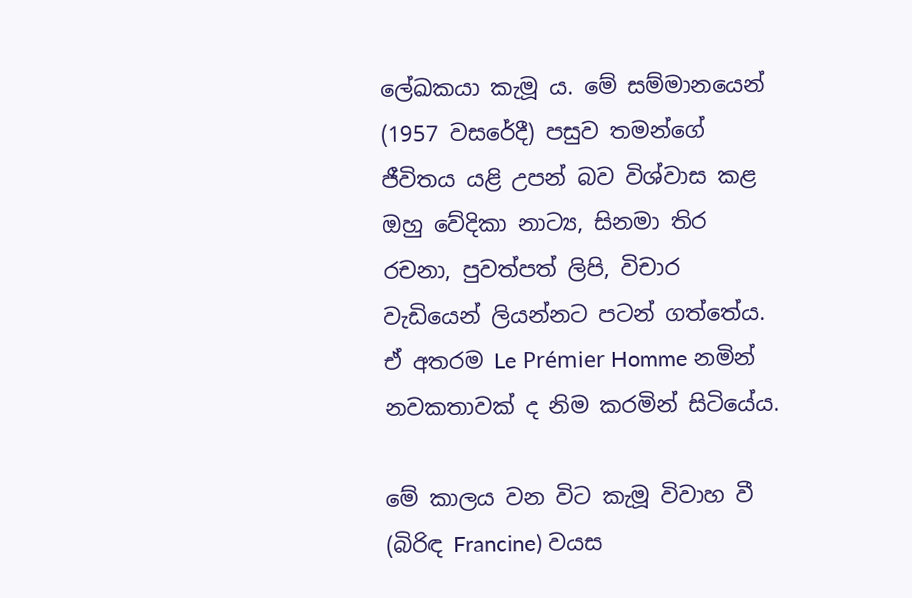ලේඛකයා කැමූ ය. මේ සම්මානයෙන් (1957 වසරේදී) පසුව තමන්ගේ ජීවිතය යළි උපන් බව විශ්වාස කළ ඔහු වේදිකා නාට්‍ය, සිනමා තිර රචනා, පුවත්පත් ලිපි, විචාර වැඩියෙන් ලියන්නට පටන් ගත්තේය. ඒ අතරම Le Prémier Homme නමින් නවකතාවක් ද නිම කරමින් සිටියේය.

මේ කාලය වන විට කැමූ විවාහ වී (බිරිඳ Francine) වයස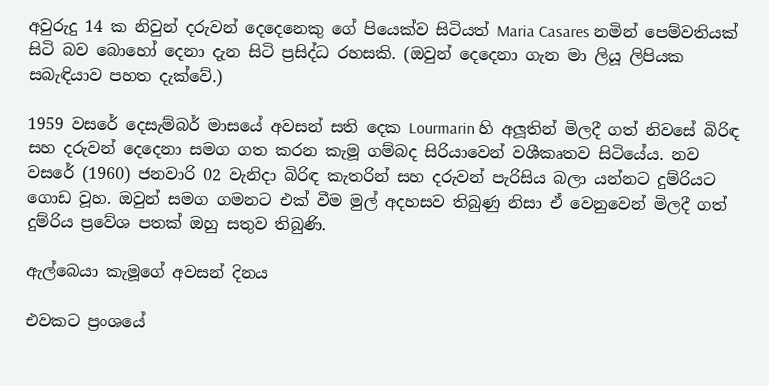අවුරුදු 14 ක නිවුන් දරුවන් දෙදෙනෙකු ගේ පියෙක්ව සිටියත් Maria Casares නමින් පෙම්වතියක් සිටි බව බොහෝ දෙනා දැන සිටි ප්‍රසිද්ධ රහසකි. (ඔවුන් දෙදෙනා ගැන මා ලියූ ලිපියක සබැඳියාව පහත දැක්වේ.)

1959 වසරේ දෙසැම්බර් මාසයේ අවසන් සති දෙක Lourmarin හි අලූතින් මිලදී ගත් නිවසේ බිරිඳ සහ දරුවන් දෙදෙනා සමග ගත කරන කැමූ ගම්බද සිරියාවෙන් වශීකෘතව සිටියේය. නව වසරේ (1960) ජනවාරි 02 වැනිදා බිරිඳ කැතරින් සහ දරුවන් පැරිසිය බලා යන්නට දුම්රියට ගොඩ වූහ. ඔවුන් සමග ගමනට එක් වීම මුල් අදහසව තිබුණු නිසා ඒ වෙනුවෙන් මිලදී ගත් දුම්රිය ප්‍රවේශ පතක් ඔහු සතුව තිබුණි.

ඇල්බෙයා කැමූගේ අවසන් දිනය

එවකට ප්‍රංශයේ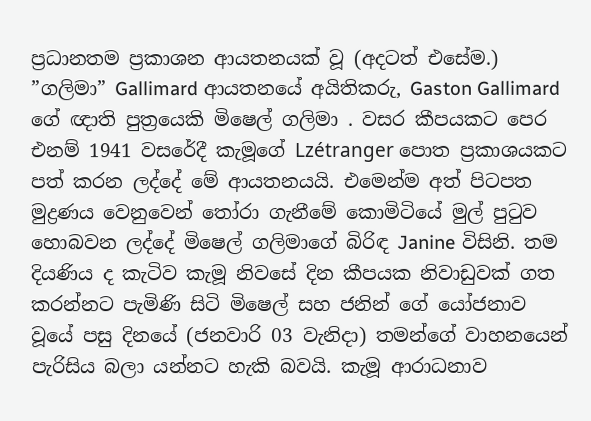ප්‍රධානතම ප්‍රකාශන ආයතනයක් වූ (අදටත් එසේම.) ”ගලිමා” Gallimard ආයතනයේ අයිතිකරු, Gaston Gallimard ගේ ඥාති පුත්‍රයෙකි මිෂෙල් ගලිමා . වසර කීපයකට පෙර එනම් 1941 වසරේදී කැමූගේ Lzétranger පොත ප්‍රකාශයකට පත් කරන ලද්දේ මේ ආයතනයයි. එමෙන්ම අත් පිටපත මුද්‍රණය වෙනුවෙන් තෝරා ගැනීමේ කොමිටියේ මුල් පුටුව හොබවන ලද්දේ මිෂෙල් ගලිමාගේ බිරිඳ Janine විසිනි. තම දියණිය ද කැටිව කැමූ නිවසේ දින කීපයක නිවාඩුවක් ගත කරන්නට පැමිණි සිටි මිෂෙල් සහ ජනින් ගේ යෝජනාව වූයේ පසු දිනයේ (ජනවාරි 03 වැනිදා) තමන්ගේ වාහනයෙන් පැරිසිය බලා යන්නට හැකි බවයි. කැමූ ආරාධනාව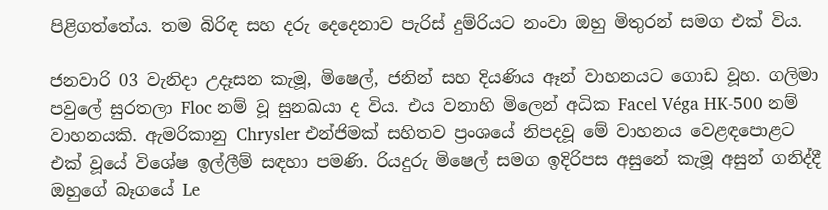පිළිගත්තේය. තම බිරිඳ සහ දරු දෙදෙනාව පැරිස් දුම්රියට නංවා ඔහු මිතුරන් සමග එක් විය.

ජනවාරි 03 වැනිදා උදෑසන කැමූ, මිෂෙල්, ජනින් සහ දියණිය ඈන් වාහනයට ගොඩ වූහ. ගලිමා පවුලේ සුරතලා Floc නම් වූ සුනඛයා ද විය. එය වනාහි මිලෙන් අධික Facel Véga HK-500 නම් වාහනයකි. ඇමරිකානු Chrysler එන්ජිමක් සහිතව ප්‍රංශයේ නිපදවූ මේ වාහනය වෙළඳපොළට එක් වූයේ විශේෂ ඉල්ලීම් සඳහා පමණි. රියදුරු මිෂෙල් සමග ඉදිරිපස අසුනේ කැමූ අසුන් ගනිද්දී ඔහුගේ බෑගයේ Le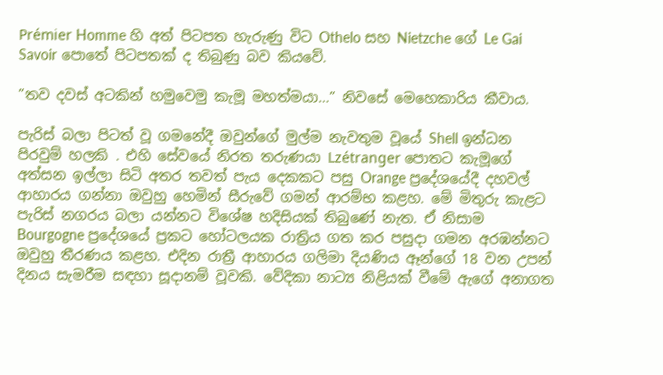Prémier Homme හි අත් පිටපත හැරුණු විට Othelo සහ Nietzche ගේ Le Gai Savoir පොතේ පිටපතක් ද තිබුණු බව කියවේ.

”තව දවස් අටකින් හමුවෙමු කැමූ මහත්මයා…” නිවසේ මෙහෙකාරිය කීවාය.

පැරිස් බලා පිටත් වූ ගමනේදී ඔවුන්ගේ මුල්ම නැවතුම වූයේ Shell ඉන්ධන පිරවුම් හලකි . එහි සේවයේ නිරත තරුණයා Lzétranger පොතට කැමූගේ අත්සන ඉල්ලා සිටි අතර තවත් පැය දෙකකට පසු Orange ප්‍රදේශයේදී දහවල් ආහාරය ගන්නා ඔවුහු හෙමින් සීරුවේ ගමන් ආරම්භ කළහ. මේ මිතුරු කැළට පැරිස් නගරය බලා යන්නට විශේෂ හදිසියක් තිබුණේ නැත. ඒ නිසාම Bourgogne ප්‍රදේශයේ ප්‍රකට හෝටලයක රාත්‍රිය ගත කර පසුදා ගමන අරඹන්නට ඔවුහු තීරණය කළහ. එදින රාත්‍රී ආහාරය ගලිමා දියණිය ඈන්ගේ 18 වන උපන් දිනය සැමරීම සඳහා සූදානම් වූවකි. වේදිකා නාට්‍ය නිළියක් වීමේ ඇගේ අනාගත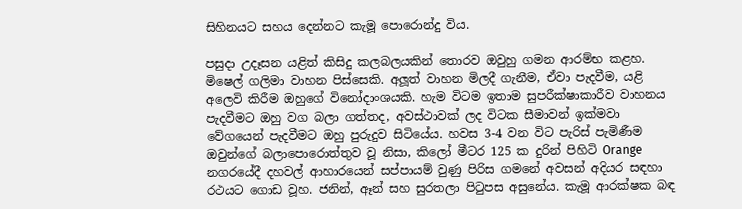සිහිනයට සහය දෙන්නට කැමූ පොරොන්දු විය.

පසුදා උදෑසන යළිත් කිසිදු කලබලයකින් තොරව ඔවුහු ගමන ආරම්භ කළහ. මිෂෙල් ගලිමා වාහන පිස්සෙකි. අලූත් වාහන මිලදී ගැනීම, ඒවා පැදවීම, යළි අලෙවි කිරීම ඔහුගේ විනෝදාංශයකි. හැම විටම ඉතාම සුපරීක්ෂාකාරීව වාහනය පැදවීමට ඔහු වග බලා ගත්තද, අවස්ථාවක් ලද විටක සීමාවන් ඉක්මවා වේගයෙන් පැදවීමට ඔහු පුරුදුව සිටියේය. හවස 3-4 වන විට පැරිස් පැමිණීම ඔවුන්ගේ බලාපොරොත්තුව වූ නිසා, කිලෝ මීටර 125 ක දුරින් පිහිටි Orange නගරයේදී දහවල් ආහාරයෙන් සප්පායම් වුණු පිරිස ගමනේ අවසන් අදියර සඳහා රථයට ගොඩ වූහ. ජනින්, ඈන් සහ සුරතලා පිටුපස අසුනේය. කැමූ ආරක්ෂක බඳ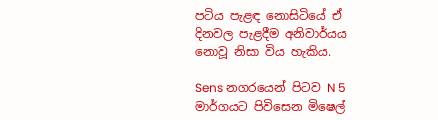පටිය පැළඳ නොසිටියේ ඒ දිනවල පැළදීම අනිවාර්යය නොවූ නිසා විය හැකිය.

Sens නගරයෙන් පිටව N 5 මාර්ගයට පිවිසෙන මිෂෙල්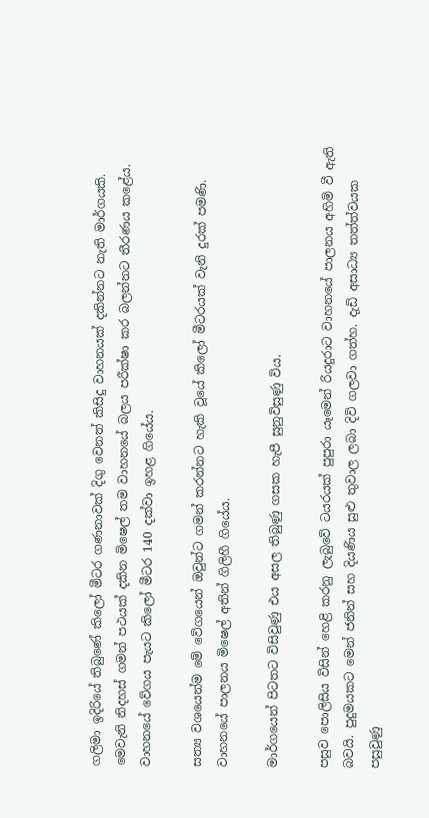ගලිමා ඉදිරියේ තිබුණේ කිලෝ මීටර ගණනාවක් දිගු වෙනත් කිසිදු වාහනයක් දකින්නට නැති මාර්ගයකි. මෙවැනි නිදහස් ගමන් පථයක් දකින මිෂෙල් තම වාහනයේ බලය පරීක්ෂා කර බලන්නට තීරණය කළේය. වාහනයේ වේගය පැයට කිලෝ මීටර 140 දක්වා ඉහළ ගියේය.

සත්‍ය වශයෙන්ම මේ වේගයෙන් ඔවුන්ට ගමන් කරන්නට හැකි වූයේ කිලෝ මීටරයක් වැනි දුරක් පමණි. වාහනයේ පාලනය මිෂෙල් අතින් ගිලිහී ගියේය.

මාර්ගයෙන් පිටතට විසිවුණු එය අසල තිබුණු ගසක හැපී සුනුවිසුණු විය.

පසුව පොලිසිය විසින් හෙළි කරනු ලැබුවේ ටයරයක් පුපුරා යෑමෙන් රියදුරාට වාහනයේ පාලනය අහිමි වී ඇති බවයි. පුදුමයකට මෙන් ජනින් සහ දියණිය සුළු තුවාල ලබා දිවි ගලවා ගත්හ. දැඩි අසාධ්‍ය තත්ත්වයක පසුවුණු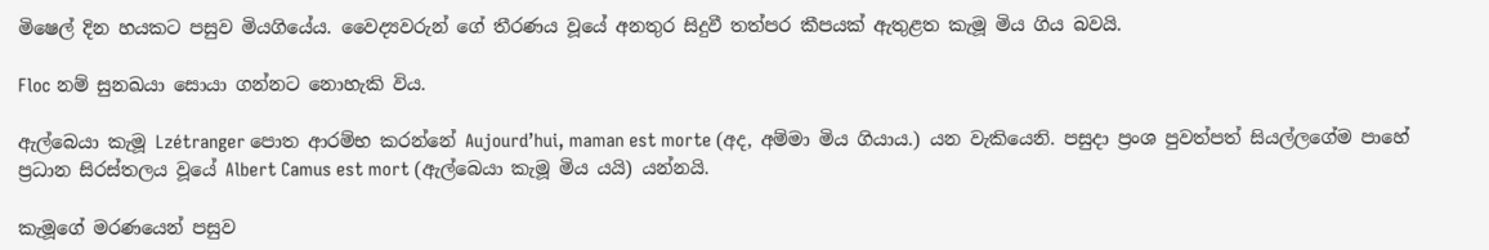මිෂෙල් දින හයකට පසුව මියගියේය. වෛද්‍යවරුන් ගේ තීරණය වූයේ අනතුර සිදුවී තත්පර කීපයක් ඇතුළත කැමූ මිය ගිය බවයි.

Floc නම් සුනඛයා සොයා ගන්නට නොහැකි විය.

ඇල්බෙයා කැමූ Lzétranger පොත ආරම්භ කරන්නේ Aujourd’hui, maman est morte (අද, අම්මා මිය ගියාය.) යන වැකියෙනි. පසුදා ප්‍රංශ පුවත්පත් සියල්ලගේම පාහේ ප්‍රධාන සිරස්තලය වූයේ Albert Camus est mort (ඇල්බෙයා කැමූ මිය යයි) යන්නයි.

කැමූගේ මරණයෙන් පසුව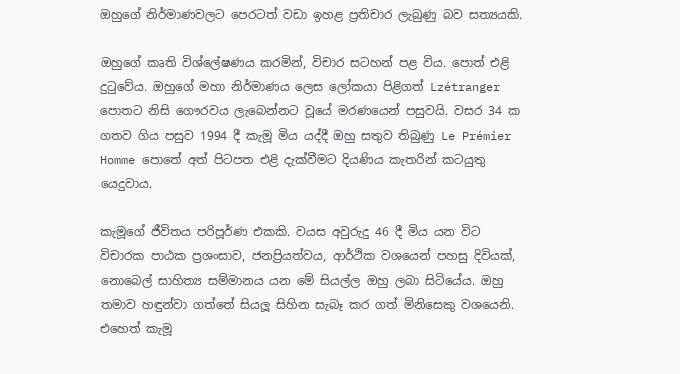ඔහුගේ නිර්මාණවලට පෙරටත් වඩා ඉහළ ප්‍රතිචාර ලැබුණු බව සත්‍යයකි.

ඔහුගේ කෘති විශ්ලේෂණය කරමින්, විචාර සටහන් පළ විය. පොත් එළි දුටුවේය. ඔහුගේ මහා නිර්මාණය ලෙස ලෝකයා පිළිගත් Lzétranger පොතට නිසි ගෞරවය ලැබෙන්නට වූයේ මරණයෙන් පසුවයි. වසර 34 ක ගතව ගිය පසුව 1994 දී කැමූ මිය යද්දී ඔහු සතුව තිබුණු Le Prémier Homme පොතේ අත් පිටපත එළි දැක්වීමට දියණිය කැතරින් කටයුතු යෙදුවාය.

කැමූගේ ජීවිතය පරිපූර්ණ එකකි. වයස අවුරුදු 46 දී මිය යන විට විචාරක පාඨක ප්‍රශංසාව, ජනප්‍රියත්වය, ආර්ථික වශයෙන් පහසු දිවියක්, නොබෙල් සාහිත්‍ය සම්මානය යන මේ සියල්ල ඔහු ලබා සිටියේය. ඔහු තමාව හඳුන්වා ගත්තේ සියලූ සිහින සැබෑ කර ගත් මිනිසෙකු වශයෙනි. එහෙත් කැමූ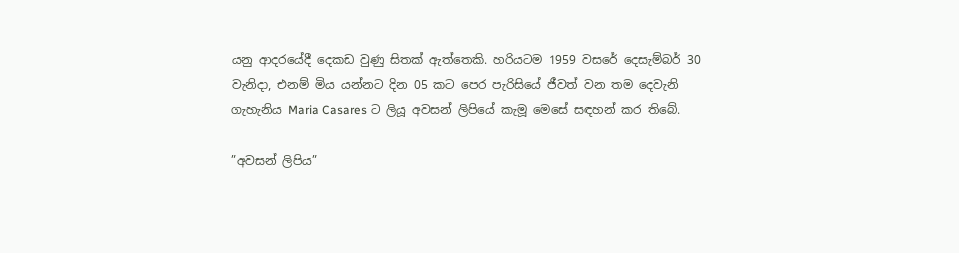යනු ආදරයේදී දෙකඩ වුණු සිතක් ඇත්තෙකි. හරියටම 1959 වසරේ දෙසැම්බර් 30 වැනිදා, එනම් මිය යන්නට දින 05 කට පෙර පැරිසියේ ජීවත් වන තම දෙවැනි ගැහැනිය Maria Casares ට ලියූ අවසන් ලිපියේ කැමූ මෙසේ සඳහන් කර තිබේ.

”අවසන් ලිපිය”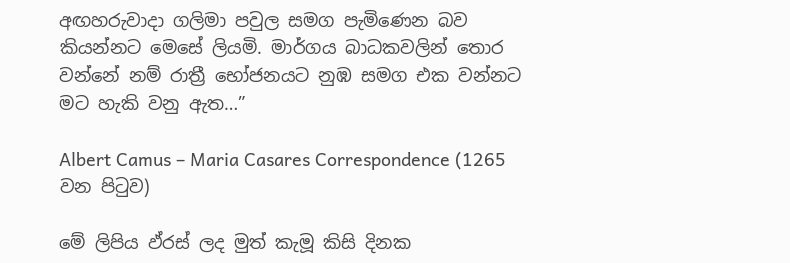අඟහරුවාදා ගලිමා පවුල සමග පැමිණෙන බව කියන්නට මෙසේ ලියමි. මාර්ගය බාධකවලින් තොර වන්නේ නම් රාත්‍රී භෝජනයට නුඹ සමග එක වන්නට මට හැකි වනු ඇත…”

Albert Camus – Maria Casares Correspondence (1265 වන පිටුව)

මේ ලිපිය ඵ්රස් ලද මුත් කැමූ කිසි දිනක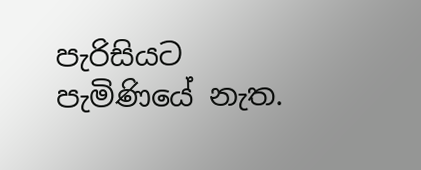පැරිසියට පැමිණියේ නැත.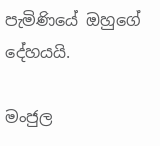පැමිණියේ ඔහුගේ දේහයයි.

මංජුල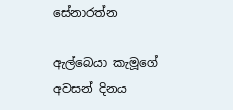සේනාරත්න

ඇල්බෙයා කැමූගේ අවසන් දිනය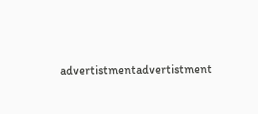advertistmentadvertistment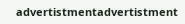advertistmentadvertistment